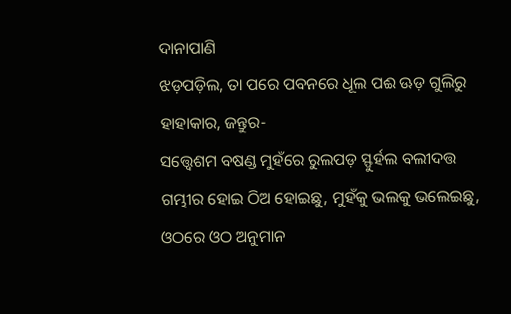ଦାନାପାଣି
ଝଡ଼ପଡ଼ିଲ, ତା ପରେ ପବନରେ ଧୂଲ ପଈ ଊଡ଼ ଗୁଲିରୁ ହାହାକାର, ଜନ୍ତୁର-
ସତ୍ତ୍ୱେଶମ ବଷଣ୍ଡ ମୁହଁରେ ରୁଲପଡ଼ ସ୍ଫୁର୍ହଲ ବଲୀଦତ୍ତ ଗମ୍ଭୀର ହୋଇ ଠିଅ ହୋଇଛୁ, ମୁହଁକୁ ଭଲକୁ ଭଲେଇଛୁ, ଓଠରେ ଓଠ ଅନୁମାନ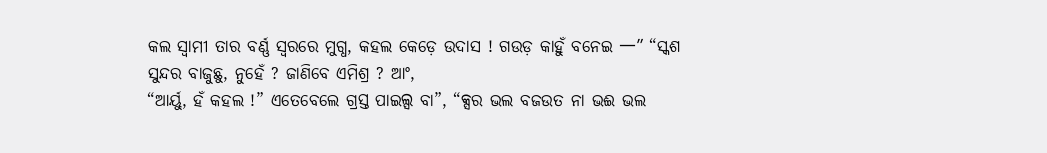କଲ ସ୍ବାମୀ ତାର ବର୍ଣ୍ଣ ସ୍ବରରେ ମୁଗ୍ଧ, କହଲ କେଡ଼େ ଉଦାସ ! ଗଉଡ଼ କାହୁଁ ବନେଇ 一” “ସ୍କଶ ସୁନ୍ଦର ବାଜୁଛୁ, ନୁହେଁ ? ଜାଣିବେ ଏମିଶ୍ର ? ଆଂ,
“ଆର୍ୟୁ, ହଁ କହଲ !” ଏତେବେଲେ ଗ୍ରସ୍ତ ପାଇଲ୍ସ ବା”, “କ୍ସର ଭଲ ବଜଉତ ନା ଭଈ ଭଲ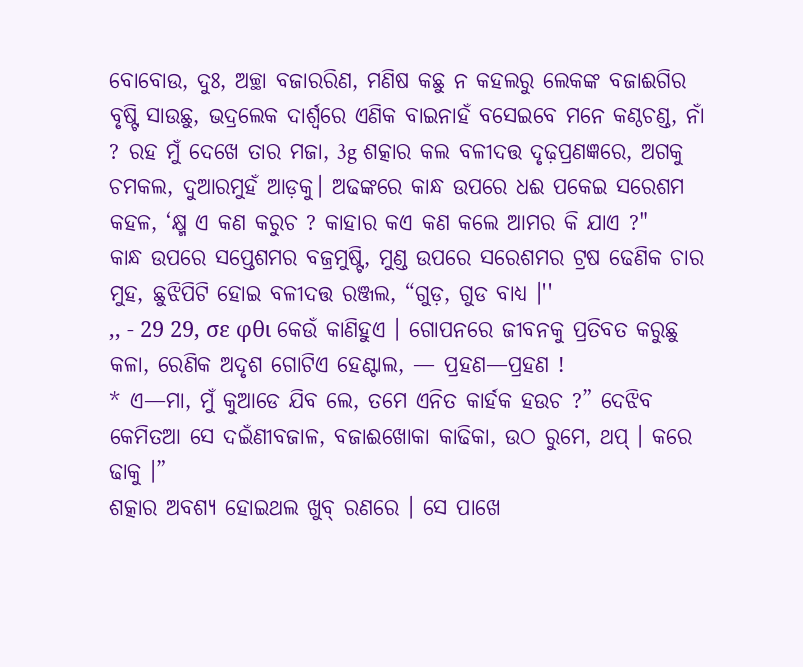ବୋବୋଉ, ଦୁଃ, ଅଚ୍ଛା ବଜାରରିଣ, ମଣିଷ କଛୁ ନ କହଲରୁ ଲେକଙ୍କ ବଜାଈଗିର ବୃଷ୍ଟି ସାଉଛୁ, ଭଦ୍ରଲେକ ଦାର୍ଶ୍ଵରେ ଏଣିକ ବାଇନାହଁ ବସେଇବେ ମନେ କଣ୍ଠଚଣ୍ଡ, ନାଁ ? ରହ ମୁଁ ଦେଖେ ତାର ମଜା, 3g ଶତ୍କାର କଲ ବଳୀଦତ୍ତ ଦୃଢ଼ପ୍ରଣଜ୍ଞରେ, ଅଗକୁ ଚମକଲ, ଦୁଆରମୁହଁ ଆଡ଼କୁ। ଅଢଙ୍କରେ କାନ୍ଧ ଉପରେ ଧଈ ପକେଇ ସରେଶମ କହଳ, ‘କ୍ଷ୍ମ ଏ କଣ କରୁଚ ? କାହାର କଏ କଣ କଲେ ଆମର କି ଯାଏ ?"
କାନ୍ଧ ଉପରେ ସପ୍ତେଶମର ବଜ୍ରମୁଷ୍ଟି, ମୁଣ୍ଡ ଉପରେ ସରେଶମର ଟ୍ରଷ ଢେଣିକ ଚାର ମୁହ, ଛୁଝିପିଟି ହୋଇ ବଳୀଦତ୍ତ ରଞ୍ଜଲ, “ଗୁଡ଼, ଗୁଡ ବାଧ୍ଯ ।''
,, - 29 29, σε φθι କେଉଁ କାଣିହୁଏ । ଗୋପନରେ ଜୀବନକୁ ପ୍ରତିବତ କରୁଛୁ କଳା, ରେଣିକ ଅଦୃଶ ଗୋଟିଏ ହେଣ୍ଟାଲ, — ପ୍ରହଣ—ପ୍ରହଣ !
* ଏ—ମା, ମୁଁ କୁଆଡେ ଯିବ ଲେ, ତମେ ଏନିତ କାର୍ହକ ହଉଚ ?” ଦେଝିବ କେମିତଆ ସେ ଦଇଁଣୀବଜାଳ, ବଜାଈଖୋକା କାଢିକା, ଉଠ ରୁମେ, ଥପ୍ । କରେ ଢାକୁ ।”
ଶତ୍କାର ଅବଶ୍ୟ ହୋଇଥଲ ଖୁବ୍ ରଣରେ । ସେ ପାଖେ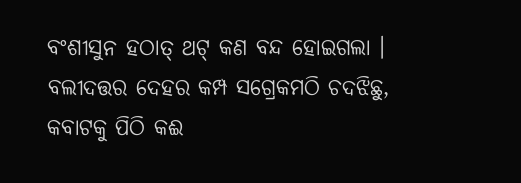ବଂଶୀସୁନ ହଠାତ୍ ଥଟ୍ କଣ ବନ୍ଦ ହୋଇଗଲା । ବଲୀଦତ୍ତର ଦେହର କମ୍ପ ସଗ୍ରେକମଠି ଚଦଝିଛୁ, କବାଟକୁ ପିଠି କଈ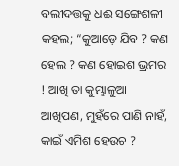ବଲୀଦତ୍ତକୁ ଧଈ ସଙ୍ଗେଶଳୀ କହଲ; “କୁଆଡ଼େ ଯିବ ? କଣ ହେଲ ? କଣ ହୋଇଶ ଭ୍ରମର ! ଆଖି ତା କୁମ୍ଭାଳୁଆ ଆଖିପଣ, ମୁହଁରେ ପାଣି ନାହଁ, କାଇଁ ଏମିଶ ହେଉଚ ?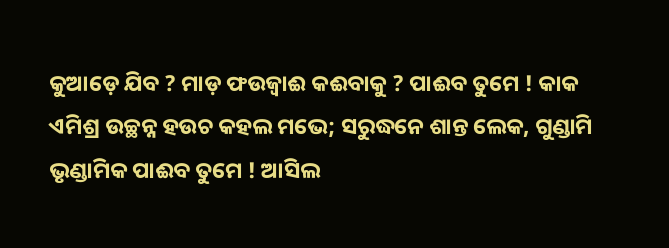କୁଆଡ଼େ ଯିବ ? ମାଡ଼ ଫଉଜ୍ୱାଈ କଈବାକୁ ? ପାଈବ ତୁମେ ! କାକ ଏମିଶ୍ର ଉଚ୍ଛନ୍ନ ହଉଚ କହଲ ମଭେ; ସରୁଦ୍ଧନେ ଶାନ୍ତ ଲେକ, ଗୁଣ୍ଡାମି ଭୃଣ୍ଡାମିକ ପାଈବ ତୁମେ ! ଆସିଲ